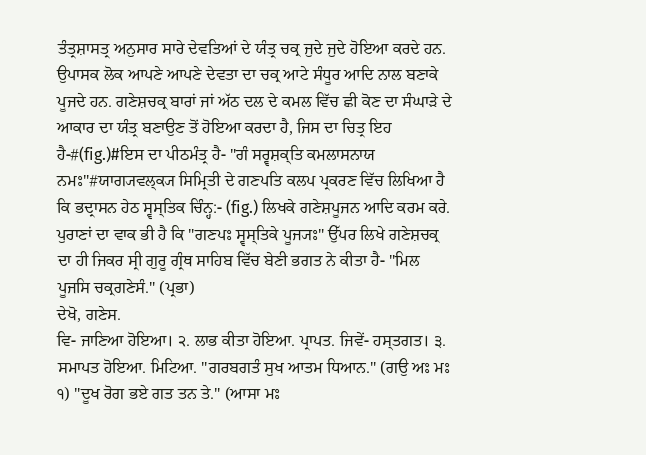ਤੰਤ੍ਰਸ਼ਾਸਤ੍ਰ ਅਨੁਸਾਰ ਸਾਰੇ ਦੇਵਤਿਆਂ ਦੇ ਯੰਤ੍ਰ ਚਕ੍ਰ ਜੁਦੇ ਜੁਦੇ ਹੋਇਆ ਕਰਦੇ ਹਨ. ਉਪਾਸਕ ਲੋਕ ਆਪਣੇ ਆਪਣੇ ਦੇਵਤਾ ਦਾ ਚਕ੍ਰ ਆਟੇ ਸੰਧੂਰ ਆਦਿ ਨਾਲ ਬਣਾਕੇ ਪੂਜਦੇ ਹਨ. ਗਣੇਸ਼ਚਕ੍ਰ ਬਾਰਾਂ ਜਾਂ ਅੱਠ ਦਲ ਦੇ ਕਮਲ ਵਿੱਚ ਛੀ ਕੋਣ ਦਾ ਸੰਘਾੜੇ ਦੇ ਆਕਾਰ ਦਾ ਯੰਤ੍ਰ ਬਣਾਉਣ ਤੋਂ ਹੋਇਆ ਕਰਦਾ ਹੈ, ਜਿਸ ਦਾ ਚਿਤ੍ਰ ਇਹ ਹੈ-#(fig.)#ਇਸ ਦਾ ਪੀਠਮੰਤ੍ਰ ਹੈ- "ਗੰ ਸਰ੍ਵਸ਼ਕ੍ਤਿ ਕਮਲਾਸਨਾਯ ਨਮਃ"#ਯਾਗ੍ਯਵਲ੍ਕ੍ਯ ਸਿਮ੍ਰਿਤੀ ਦੇ ਗਣਪਤਿ ਕਲਪ ਪ੍ਰਕਰਣ ਵਿੱਚ ਲਿਖਿਆ ਹੈ ਕਿ ਭਦ੍ਰਾਸਨ ਹੇਠ ਸ੍ਵਸ੍ਤਿਕ ਚਿੰਨ੍ਹ:- (fig.) ਲਿਖਕੇ ਗਣੇਸ਼ਪੂਜਨ ਆਦਿ ਕਰਮ ਕਰੇ. ਪੁਰਾਣਾਂ ਦਾ ਵਾਕ ਭੀ ਹੈ ਕਿ "ਗਣਪਃ ਸ੍ਵਸ੍ਤਿਕੇ ਪੂਜ੍ਯਃ" ਉੱਪਰ ਲਿਖੇ ਗਣੇਸ਼ਚਕ੍ਰ ਦਾ ਹੀ ਜਿਕਰ ਸ੍ਰੀ ਗੁਰੂ ਗ੍ਰੰਥ ਸਾਹਿਬ ਵਿੱਚ ਬੇਣੀ ਭਗਤ ਨੇ ਕੀਤਾ ਹੈ- "ਮਿਲ ਪੂਜਸਿ ਚਕ੍ਰਗਣੇਸੰ." (ਪ੍ਰਭਾ)
ਦੇਖੋ, ਗਣੇਸ.
ਵਿ- ਜਾਣਿਆ ਹੋਇਆ। ੨. ਲਾਭ ਕੀਤਾ ਹੋਇਆ. ਪ੍ਰਾਪਤ. ਜਿਵੇਂ- ਹਸ੍ਤਗਤ। ੩. ਸਮਾਪਤ ਹੋਇਆ. ਮਿਟਿਆ. "ਗਰਬਗਤੰ ਸੁਖ ਆਤਮ ਧਿਆਨ." (ਗਉ ਅਃ ਮਃ ੧) "ਦੂਖ ਰੋਗ ਭਏ ਗਤ ਤਨ ਤੇ." (ਆਸਾ ਮਃ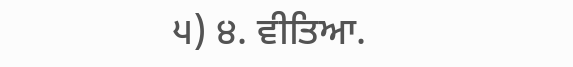੫) ੪. ਵੀਤਿਆ.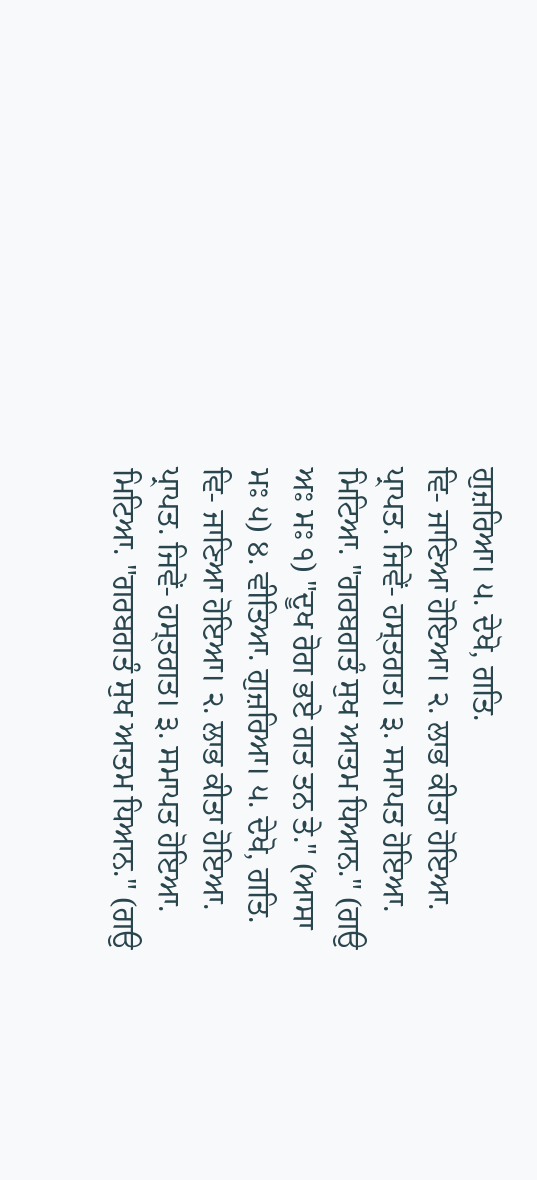ਗੁਜ਼ਰਿਆ। ੫. ਦੇਖੋ, ਗਤਿ.
ਵਿ- ਜਾਣਿਆ ਹੋਇਆ। ੨. ਲਾਭ ਕੀਤਾ ਹੋਇਆ. ਪ੍ਰਾਪਤ. ਜਿਵੇਂ- ਹਸ੍ਤਗਤ। ੩. ਸਮਾਪਤ ਹੋਇਆ. ਮਿਟਿਆ. "ਗਰਬਗਤੰ ਸੁਖ ਆਤਮ ਧਿਆਨ." (ਗਉ ਅਃ ਮਃ ੧) "ਦੂਖ ਰੋਗ ਭਏ ਗਤ ਤਨ ਤੇ." (ਆਸਾ ਮਃ ੫) ੪. ਵੀਤਿਆ. ਗੁਜ਼ਰਿਆ। ੫. ਦੇਖੋ, ਗਤਿ.
ਵਿ- ਜਾਣਿਆ ਹੋਇਆ। ੨. ਲਾਭ ਕੀਤਾ ਹੋਇਆ. ਪ੍ਰਾਪਤ. ਜਿਵੇਂ- ਹਸ੍ਤਗਤ। ੩. ਸਮਾਪਤ ਹੋਇਆ. ਮਿਟਿਆ. "ਗਰਬਗਤੰ ਸੁਖ ਆਤਮ ਧਿਆਨ." (ਗਉ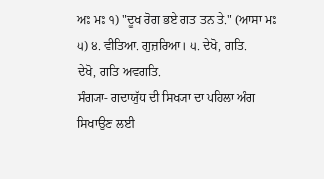ਅਃ ਮਃ ੧) "ਦੂਖ ਰੋਗ ਭਏ ਗਤ ਤਨ ਤੇ." (ਆਸਾ ਮਃ ੫) ੪. ਵੀਤਿਆ. ਗੁਜ਼ਰਿਆ। ੫. ਦੇਖੋ, ਗਤਿ.
ਦੇਖੋ, ਗਤਿ ਅਵਗਤਿ.
ਸੰਗ੍ਯਾ- ਗਦਾਯੁੱਧ ਦੀ ਸਿਖ੍ਯਾ ਦਾ ਪਹਿਲਾ ਅੰਗ ਸਿਖਾਉਣ ਲਈ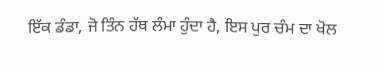ਇੱਕ ਡੰਡਾ, ਜੋ ਤਿੰਨ ਹੱਥ ਲੰਮਾ ਹੁੰਦਾ ਹੈ, ਇਸ ਪੁਰ ਚੰਮ ਦਾ ਖੋਲ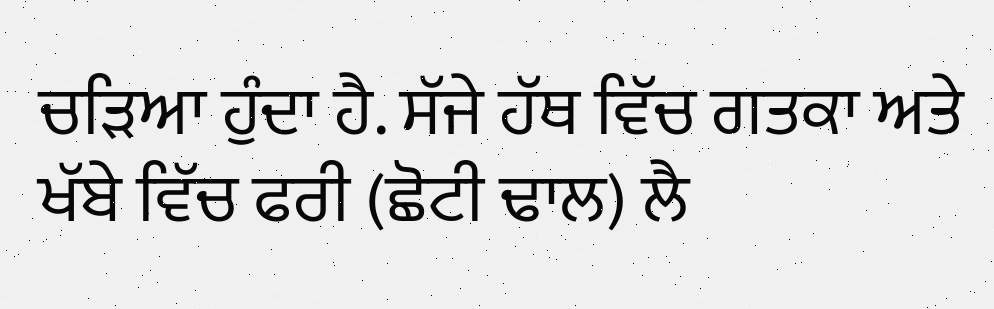ਚੜਿਆ ਹੁੰਦਾ ਹੈ. ਸੱਜੇ ਹੱਥ ਵਿੱਚ ਗਤਕਾ ਅਤੇ ਖੱਬੇ ਵਿੱਚ ਫਰੀ (ਛੋਟੀ ਢਾਲ) ਲੈ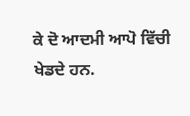ਕੇ ਦੋ ਆਦਮੀ ਆਪੋ ਵਿੱਚੀ ਖੇਡਦੇ ਹਨ.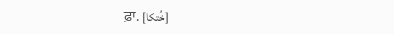ਫ਼ਾ. [خُتکا]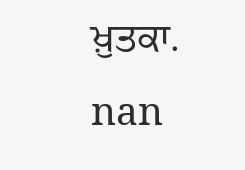ਖ਼ੁਤਕਾ.
nan